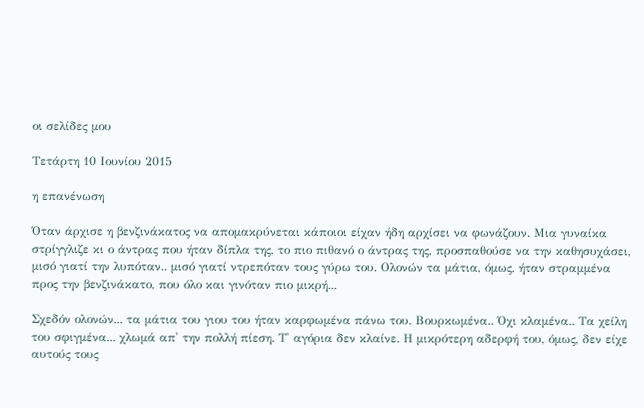οι σελίδες μου

Τετάρτη 10 Ιουνίου 2015

η επανένωση

Όταν άρχισε η βενζινάκατος να απομακρύνεται κάποιοι είχαν ήδη αρχίσει να φωνάζουν. Μια γυναίκα στρίγγλιζε κι ο άντρας που ήταν δίπλα της, το πιο πιθανό ο άντρας της, προσπαθούσε να την καθησυχάσει, μισό γιατί την λυπόταν.. μισό γιατί ντρεπόταν τους γύρω του. Ολονών τα μάτια, όμως, ήταν στραμμένα προς την βενζινάκατο, που όλο και γινόταν πιο μικρή...

Σχεδόν ολονών... τα μάτια του γιου του ήταν καρφωμένα πάνω του. Βουρκωμένα.. Όχι κλαμένα.. Τα χείλη του σφιγμένα... χλωμά απ' την πολλή πίεση. Τ' αγόρια δεν κλαίνε. Η μικρότερη αδερφή του, όμως, δεν είχε αυτούς τους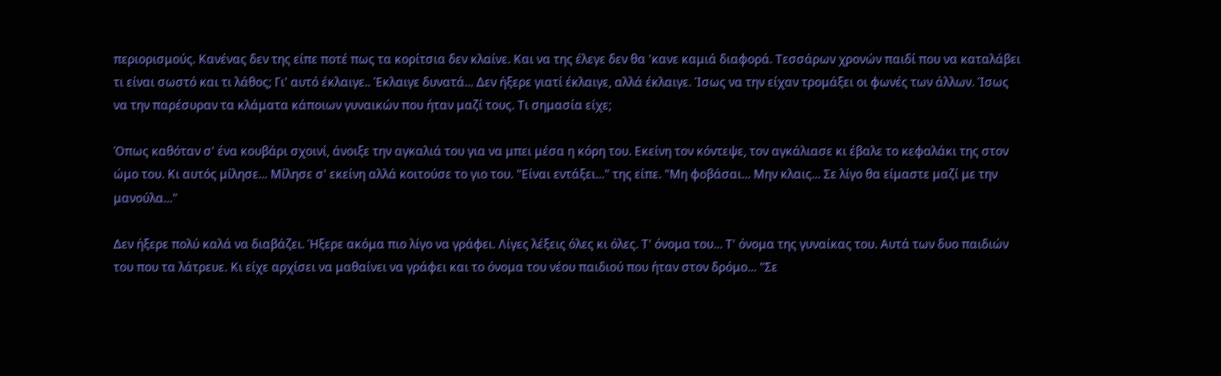περιορισμούς. Κανένας δεν της είπε ποτέ πως τα κορίτσια δεν κλαίνε. Και να της έλεγε δεν θα 'κανε καμιά διαφορά. Τεσσάρων χρονών παιδί που να καταλάβει τι είναι σωστό και τι λάθος; Γι' αυτό έκλαιγε.. Έκλαιγε δυνατά... Δεν ήξερε γιατί έκλαιγε, αλλά έκλαιγε. Ίσως να την είχαν τρομάξει οι φωνές των άλλων. Ίσως να την παρέσυραν τα κλάματα κάποιων γυναικών που ήταν μαζί τους. Τι σημασία είχε;

Όπως καθόταν σ' ένα κουβάρι σχοινί, άνοιξε την αγκαλιά του για να μπει μέσα η κόρη του. Εκείνη τον κόντεψε, τον αγκάλιασε κι έβαλε το κεφαλάκι της στον ώμο του. Κι αυτός μίλησε... Μίλησε σ' εκείνη αλλά κοιτούσε το γιο του. "Είναι εντάξει..." της είπε. "Μη φοβάσαι... Μην κλαις... Σε λίγο θα είμαστε μαζί με την μανούλα..."

Δεν ήξερε πολύ καλά να διαβάζει. Ήξερε ακόμα πιο λίγο να γράφει. Λίγες λέξεις όλες κι όλες. Τ' όνομα του... Τ' όνομα της γυναίκας του. Αυτά των δυο παιδιών του που τα λάτρευε. Κι είχε αρχίσει να μαθαίνει να γράφει και το όνομα του νέου παιδιού που ήταν στον δρόμο... "Σε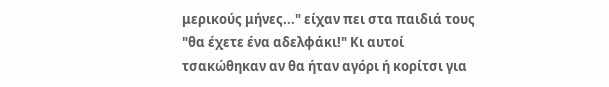μερικούς μήνες..." είχαν πει στα παιδιά τους "θα έχετε ένα αδελφάκι!" Κι αυτοί τσακώθηκαν αν θα ήταν αγόρι ή κορίτσι για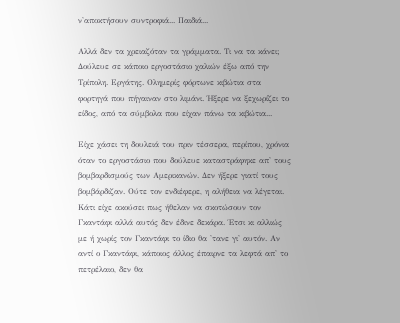ν'αποκτήσουν συντροφιά... Παιδιά...

Αλλά δεν τα χρειαζόταν τα γράμματα. Τι να τα κάνει; Δούλευε σε κάποιο εργοστάσιο χαλιών έξω από την Τρίπολη. Εργάτης. Ολημερίς φόρτωνε κιβώτια στα φορτηγά που πήγαιναν στο λιμάνι. Ήξερε να ξεχωρίζει το είδος, από τα σύμβολα που είχαν πάνω τα κιβώτια...

Είχε χάσει τη δουλειά του πριν τέσσερα, περίπου, χρόνια όταν το εργοστάσιο που δούλευε καταστράφηκε απ' τους βομβαρδισμούς των Αμερικανών. Δεν ήξερε γιατί τους βομβάρδιζαν. Ούτε τον ενδιέφερε, η αλήθεια να λέγεται. Κάτι είχε ακούσει πως ήθελαν να σκοτώσουν τον Γκαντάφι αλλά αυτός δεν έδινε δεκάρα. Έτσι κι αλλιώς με ή χωρίς τον Γκαντάφι το ίδιο θα 'τανε γι' αυτόν. Αν αντί ο Γκαντάφι, κάποιος άλλος έπαιρνε τα λεφτά απ' το πετρέλαιο, δεν θα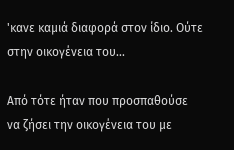'κανε καμιά διαφορά στον ίδιο. Ούτε στην οικογένεια του...

Από τότε ήταν που προσπαθούσε να ζήσει την οικογένεια του με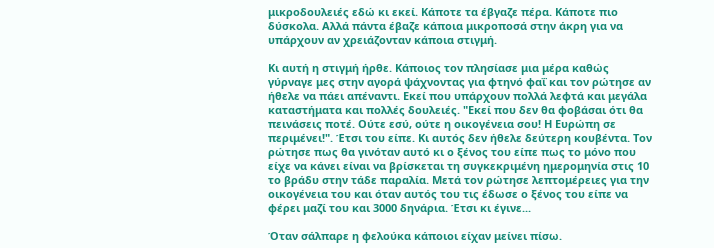μικροδουλειές εδώ κι εκεί. Κάποτε τα έβγαζε πέρα. Κάποτε πιο δύσκολα. Αλλά πάντα έβαζε κάποια μικροποσά στην άκρη για να υπάρχουν αν χρειάζονταν κάποια στιγμή.

Κι αυτή η στιγμή ήρθε. Κάποιος τον πλησίασε μια μέρα καθώς γύρναγε μες στην αγορά ψάχνοντας για φτηνό φαΐ και τον ρώτησε αν ήθελε να πάει απέναντι. Εκεί που υπάρχουν πολλά λεφτά και μεγάλα καταστήματα και πολλές δουλειές. "Εκεί που δεν θα φοβάσαι ότι θα πεινάσεις ποτέ. Ούτε εσύ, ούτε η οικογένεια σου! Η Ευρώπη σε περιμένει!". Έτσι του είπε. Κι αυτός δεν ήθελε δεύτερη κουβέντα. Τον ρώτησε πως θα γινόταν αυτό κι ο ξένος του είπε πως το μόνο που είχε να κάνει είναι να βρίσκεται τη συγκεκριμένη ημερομηνία στις 10 το βράδυ στην τάδε παραλία. Μετά τον ρώτησε λεπτομέρειες για την οικογένεια του και όταν αυτός του τις έδωσε ο ξένος του είπε να φέρει μαζί του και 3000 δηνάρια. Έτσι κι έγινε...

Όταν σάλπαρε η φελούκα κάποιοι είχαν μείνει πίσω.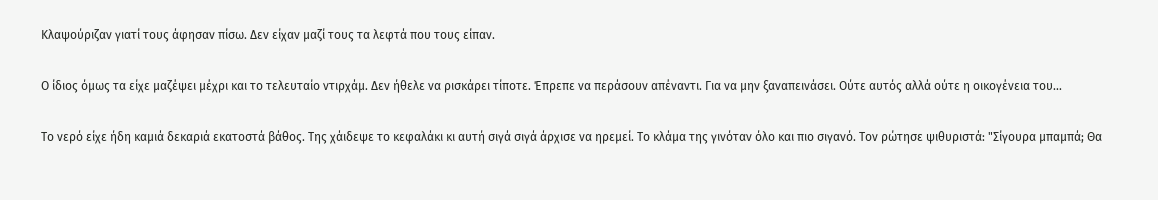Κλαψούριζαν γιατί τους άφησαν πίσω. Δεν είχαν μαζί τους τα λεφτά που τους είπαν.

Ο ίδιος όμως τα είχε μαζέψει μέχρι και το τελευταίο ντιρχάμ. Δεν ήθελε να ρισκάρει τίποτε. Έπρεπε να περάσουν απέναντι. Για να μην ξαναπεινάσει. Ούτε αυτός αλλά ούτε η οικογένεια του...

Το νερό είχε ήδη καμιά δεκαριά εκατοστά βάθος. Της χάιδεψε το κεφαλάκι κι αυτή σιγά σιγά άρχισε να ηρεμεί. Το κλάμα της γινόταν όλο και πιο σιγανό. Τον ρώτησε ψιθυριστά: "Σίγουρα μπαμπά; Θα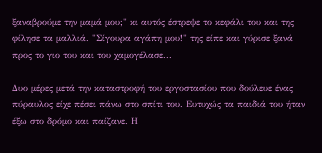ξαναβρούμε την μαμά μου;" κι αυτός έστρεψε το κεφάλι του και της φίλησε τα μαλλιά. "Σίγουρα αγάπη μου!" της είπε και γύρισε ξανά προς το γιο του και του χαμογέλασε...

Δυο μέρες μετά την καταστροφή του εργοστασίου που δούλευε ένας πύραυλος είχε πέσει πάνω στο σπίτι του. Ευτυχώς τα παιδιά του ήταν έξω στο δρόμο και παίζανε. Η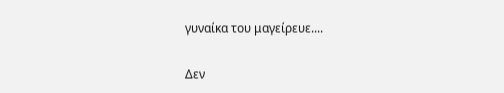γυναίκα του μαγείρευε....

Δεν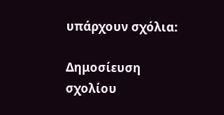υπάρχουν σχόλια:

Δημοσίευση σχολίου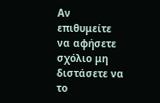Αν επιθυμείτε να αφήσετε σχόλιο μη διστάσετε να το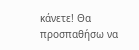κάνετε! Θα προσπαθήσω να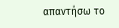απαντήσω το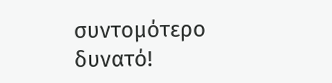συντομότερο δυνατό!